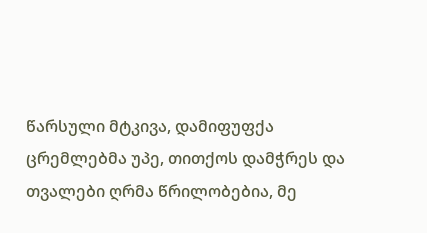წარსული მტკივა, დამიფუფქა ცრემლებმა უპე, თითქოს დამჭრეს და თვალები ღრმა წრილობებია, მე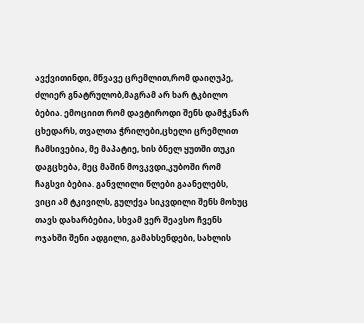ავქვითინდი, მწვავე ცრემლით,რომ დაიღუპე, ძლიერ გნატრულობ,მაგრამ არ ხარ ტკბილო ბებია. ემოციით რომ დავტიროდი შენს დამჭკნარ ცხედარს, თვალთა ჭრილები,ცხელი ცრემლით ჩამსივებია, მე მაპატიე, ხის ბნელ ყუთში თუკი დაგცხება, მეც მაშინ მოვკვდი,კუბოში რომ ჩაგსვი ბებია. განვლილი წლები გაანელებს, ვიცი ამ ტკივილს, გულქვა სიკვდილი შენს მოხუც თავს დახარბებია, სხვამ ვერ შეავსო ჩვენს ოჯახში შენი ადგილი, გამახსენდები, სახლის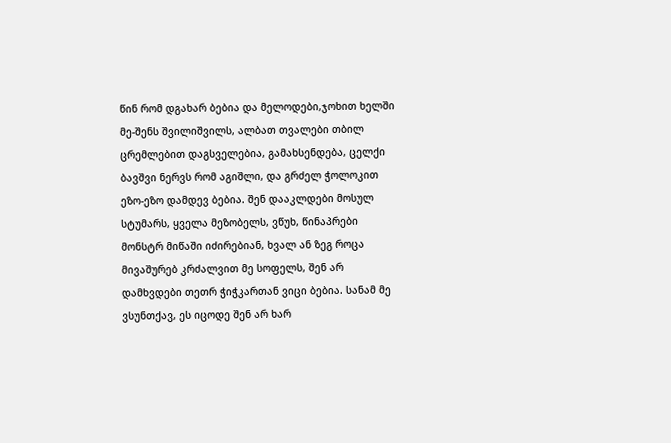წინ რომ დგახარ ბებია და მელოდები,ჯოხით ხელში მე-შენს შვილიშვილს, ალბათ თვალები თბილ ცრემლებით დაგსველებია, გამახსენდება, ცელქი ბავშვი ნერვს რომ აგიშლი, და გრძელ ჭოლოკით ეზო-ეზო დამდევ ბებია. შენ დააკლდები მოსულ სტუმარს, ყველა მეზობელს, ვწუხ, წინაპრები მონსტრ მიწაში იძირებიან, ხვალ ან ზეგ როცა მივაშურებ კრძალვით მე სოფელს, შენ არ დამხვდები თეთრ ჭიჭკართან ვიცი ბებია. სანამ მე ვსუნთქავ, ეს იცოდე შენ არ ხარ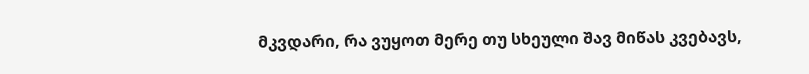მკვდარი, რა ვუყოთ მერე თუ სხეული შავ მიწას კვებავს,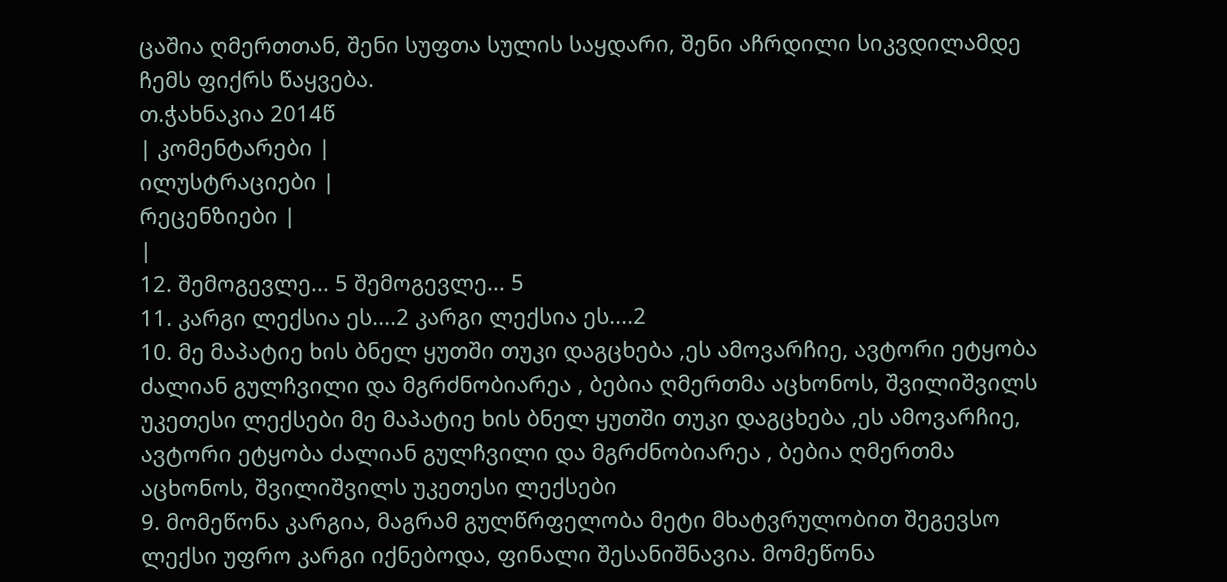ცაშია ღმერთთან, შენი სუფთა სულის საყდარი, შენი აჩრდილი სიკვდილამდე ჩემს ფიქრს წაყვება.
თ.ჭახნაკია 2014წ
| კომენტარები |
ილუსტრაციები |
რეცენზიები |
|
12. შემოგევლე... 5 შემოგევლე... 5
11. კარგი ლექსია ეს....2 კარგი ლექსია ეს....2
10. მე მაპატიე ხის ბნელ ყუთში თუკი დაგცხება ,ეს ამოვარჩიე, ავტორი ეტყობა ძალიან გულჩვილი და მგრძნობიარეა , ბებია ღმერთმა აცხონოს, შვილიშვილს უკეთესი ლექსები მე მაპატიე ხის ბნელ ყუთში თუკი დაგცხება ,ეს ამოვარჩიე, ავტორი ეტყობა ძალიან გულჩვილი და მგრძნობიარეა , ბებია ღმერთმა აცხონოს, შვილიშვილს უკეთესი ლექსები
9. მომეწონა კარგია, მაგრამ გულწრფელობა მეტი მხატვრულობით შეგევსო ლექსი უფრო კარგი იქნებოდა, ფინალი შესანიშნავია. მომეწონა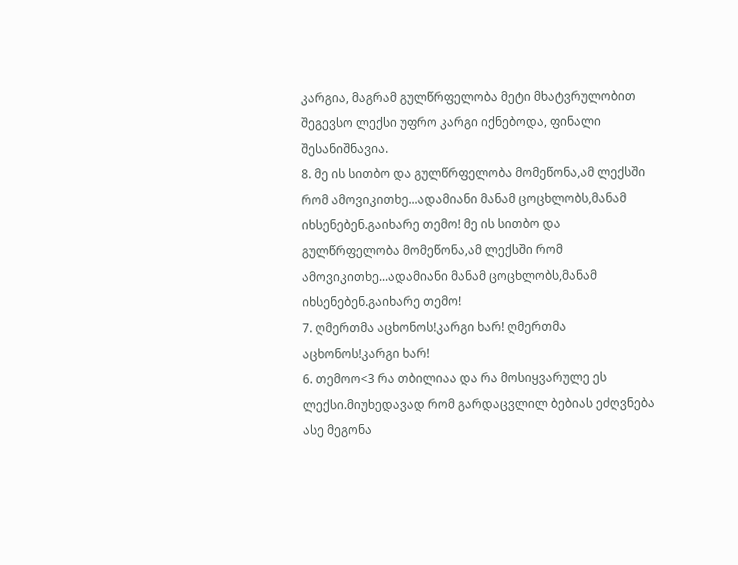კარგია, მაგრამ გულწრფელობა მეტი მხატვრულობით შეგევსო ლექსი უფრო კარგი იქნებოდა, ფინალი შესანიშნავია.
8. მე ის სითბო და გულწრფელობა მომეწონა,ამ ლექსში რომ ამოვიკითხე...ადამიანი მანამ ცოცხლობს,მანამ იხსენებენ.გაიხარე თემო! მე ის სითბო და გულწრფელობა მომეწონა,ამ ლექსში რომ ამოვიკითხე...ადამიანი მანამ ცოცხლობს,მანამ იხსენებენ.გაიხარე თემო!
7. ღმერთმა აცხონოს!კარგი ხარ! ღმერთმა აცხონოს!კარგი ხარ!
6. თემოო<3 რა თბილიაა და რა მოსიყვარულე ეს ლექსი.მიუხედავად რომ გარდაცვლილ ბებიას ეძღვნება ასე მეგონა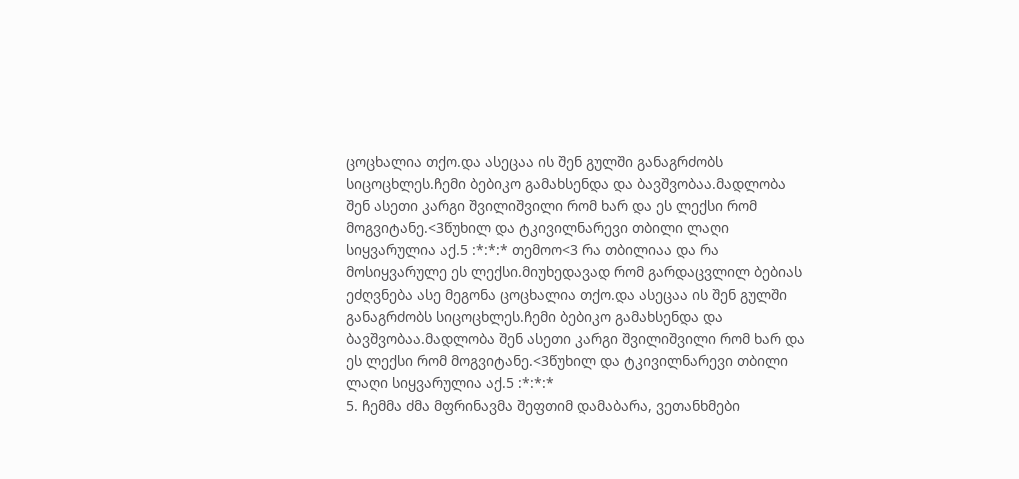ცოცხალია თქო.და ასეცაა ის შენ გულში განაგრძობს სიცოცხლეს.ჩემი ბებიკო გამახსენდა და ბავშვობაა.მადლობა შენ ასეთი კარგი შვილიშვილი რომ ხარ და ეს ლექსი რომ მოგვიტანე.<3წუხილ და ტკივილნარევი თბილი ლაღი სიყვარულია აქ.5 :*:*:* თემოო<3 რა თბილიაა და რა მოსიყვარულე ეს ლექსი.მიუხედავად რომ გარდაცვლილ ბებიას ეძღვნება ასე მეგონა ცოცხალია თქო.და ასეცაა ის შენ გულში განაგრძობს სიცოცხლეს.ჩემი ბებიკო გამახსენდა და ბავშვობაა.მადლობა შენ ასეთი კარგი შვილიშვილი რომ ხარ და ეს ლექსი რომ მოგვიტანე.<3წუხილ და ტკივილნარევი თბილი ლაღი სიყვარულია აქ.5 :*:*:*
5. ჩემმა ძმა მფრინავმა შეფთიმ დამაბარა, ვეთანხმები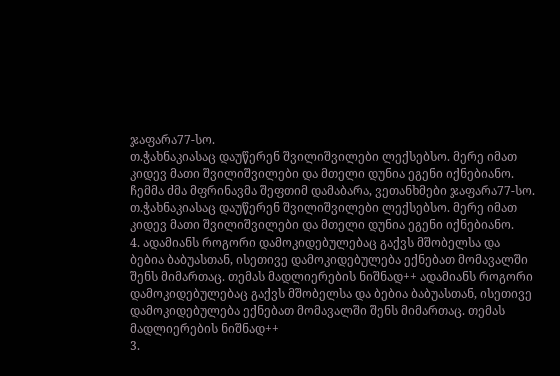ჯაფარა77-სო.
თ.ჭახნაკიასაც დაუწერენ შვილიშვილები ლექსებსო. მერე იმათ კიდევ მათი შვილიშვილები და მთელი დუნია ეგენი იქნებიანო.
ჩემმა ძმა მფრინავმა შეფთიმ დამაბარა, ვეთანხმები ჯაფარა77-სო.
თ.ჭახნაკიასაც დაუწერენ შვილიშვილები ლექსებსო. მერე იმათ კიდევ მათი შვილიშვილები და მთელი დუნია ეგენი იქნებიანო.
4. ადამიანს როგორი დამოკიდებულებაც გაქვს მშობელსა და ბებია ბაბუასთან, ისეთივე დამოკიდებულება ექნებათ მომავალში შენს მიმართაც. თემას მადლიერების ნიშნად++ ადამიანს როგორი დამოკიდებულებაც გაქვს მშობელსა და ბებია ბაბუასთან, ისეთივე დამოკიდებულება ექნებათ მომავალში შენს მიმართაც. თემას მადლიერების ნიშნად++
3.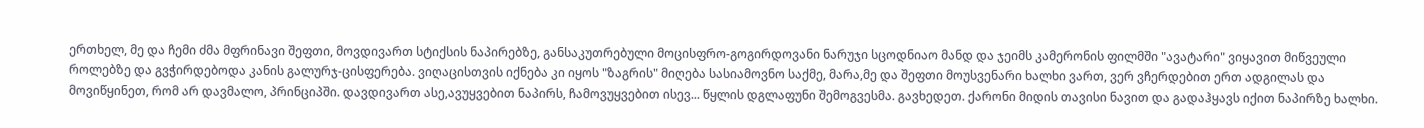ერთხელ, მე და ჩემი ძმა მფრინავი შეფთი, მოვდივართ სტიქსის ნაპირებზე, განსაკუთრებული მოცისფრო-გოგირდოვანი ნარუჯი სცოდნიაო მანდ და ჯეიმს კამერონის ფილმში "ავატარი" ვიყავით მიწვეული როლებზე და გვჭირდებოდა კანის გალურჯ-ცისფერება. ვიღაცისთვის იქნება კი იყოს "ზაგრის" მიღება სასიამოვნო საქმე, მარა,მე და შეფთი მოუსვენარი ხალხი ვართ, ვერ ვჩერდებით ერთ ადგილას და მოვიწყინეთ, რომ არ დავმალო, პრინციპში. დავდივართ ასე,ავუყვებით ნაპირს, ჩამოვუყვებით ისევ... წყლის დგლაფუნი შემოგვესმა. გავხედეთ. ქარონი მიდის თავისი ნავით და გადაჰყავს იქით ნაპირზე ხალხი.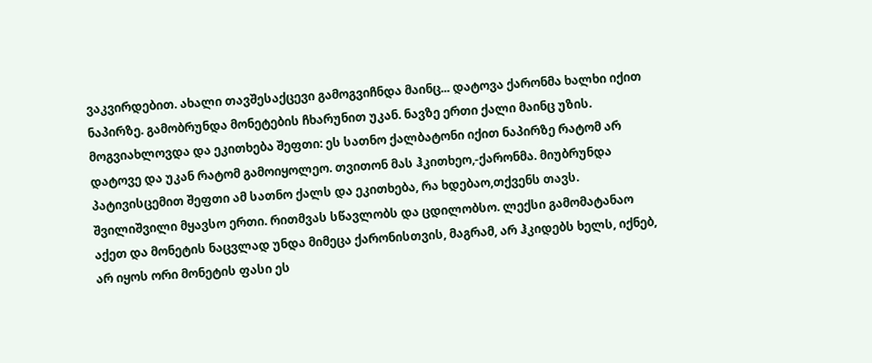ვაკვირდებით. ახალი თავშესაქცევი გამოგვიჩნდა მაინც... დატოვა ქარონმა ხალხი იქით ნაპირზე. გამობრუნდა მონეტების ჩხარუნით უკან. ნავზე ერთი ქალი მაინც უზის. მოგვიახლოვდა და ეკითხება შეფთი: ეს სათნო ქალბატონი იქით ნაპირზე რატომ არ დატოვე და უკან რატომ გამოიყოლეო. თვითონ მას ჰკითხეო,-ქარონმა. მიუბრუნდა პატივისცემით შეფთი ამ სათნო ქალს და ეკითხება, რა ხდებაო,თქვენს თავს. შვილიშვილი მყავსო ერთი. რითმვას სწავლობს და ცდილობსო. ლექსი გამომატანაო აქეთ და მონეტის ნაცვლად უნდა მიმეცა ქარონისთვის, მაგრამ, არ ჰკიდებს ხელს, იქნებ, არ იყოს ორი მონეტის ფასი ეს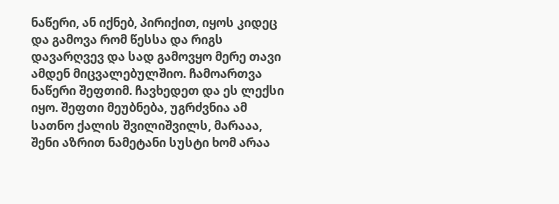ნაწერი, ან იქნებ, პირიქით, იყოს კიდეც და გამოვა რომ წესსა და რიგს დავარღვევ და სად გამოვყო მერე თავი ამდენ მიცვალებულშიო. ჩამოართვა ნაწერი შეფთიმ. ჩავხედეთ და ეს ლექსი იყო. შეფთი მეუბნება, უგრძვნია ამ სათნო ქალის შვილიშვილს, მარააა, შენი აზრით ნამეტანი სუსტი ხომ არაა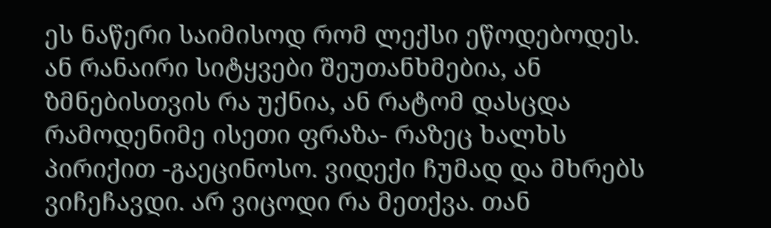ეს ნაწერი საიმისოდ რომ ლექსი ეწოდებოდეს. ან რანაირი სიტყვები შეუთანხმებია, ან ზმნებისთვის რა უქნია, ან რატომ დასცდა რამოდენიმე ისეთი ფრაზა- რაზეც ხალხს პირიქით -გაეცინოსო. ვიდექი ჩუმად და მხრებს ვიჩეჩავდი. არ ვიცოდი რა მეთქვა. თან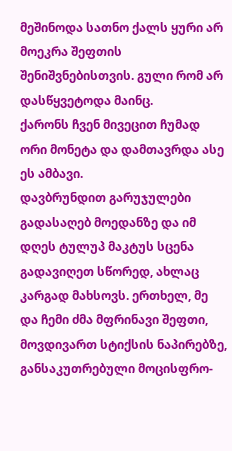მეშინოდა სათნო ქალს ყური არ მოეკრა შეფთის შენიშვნებისთვის. გული რომ არ დასწყვეტოდა მაინც.
ქარონს ჩვენ მივეცით ჩუმად ორი მონეტა და დამთავრდა ასე ეს ამბავი.
დავბრუნდით გარუჯულები გადასაღებ მოედანზე და იმ დღეს ტულუპ მაკტუს სცენა გადავიღეთ სწორედ, ახლაც კარგად მახსოვს. ერთხელ, მე და ჩემი ძმა მფრინავი შეფთი, მოვდივართ სტიქსის ნაპირებზე, განსაკუთრებული მოცისფრო-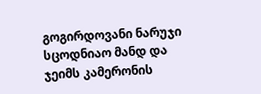გოგირდოვანი ნარუჯი სცოდნიაო მანდ და ჯეიმს კამერონის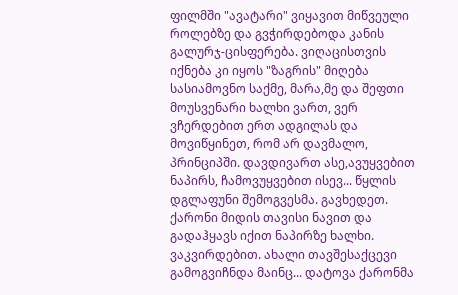ფილმში "ავატარი" ვიყავით მიწვეული როლებზე და გვჭირდებოდა კანის გალურჯ-ცისფერება. ვიღაცისთვის იქნება კი იყოს "ზაგრის" მიღება სასიამოვნო საქმე, მარა,მე და შეფთი მოუსვენარი ხალხი ვართ, ვერ ვჩერდებით ერთ ადგილას და მოვიწყინეთ, რომ არ დავმალო, პრინციპში. დავდივართ ასე,ავუყვებით ნაპირს, ჩამოვუყვებით ისევ... წყლის დგლაფუნი შემოგვესმა. გავხედეთ. ქარონი მიდის თავისი ნავით და გადაჰყავს იქით ნაპირზე ხალხი. ვაკვირდებით. ახალი თავშესაქცევი გამოგვიჩნდა მაინც... დატოვა ქარონმა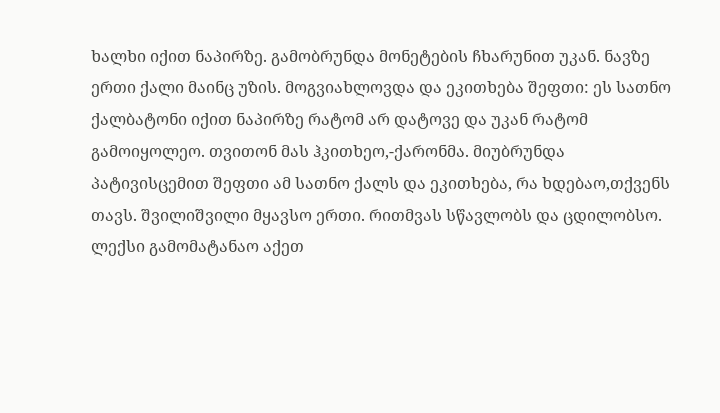ხალხი იქით ნაპირზე. გამობრუნდა მონეტების ჩხარუნით უკან. ნავზე ერთი ქალი მაინც უზის. მოგვიახლოვდა და ეკითხება შეფთი: ეს სათნო ქალბატონი იქით ნაპირზე რატომ არ დატოვე და უკან რატომ გამოიყოლეო. თვითონ მას ჰკითხეო,-ქარონმა. მიუბრუნდა პატივისცემით შეფთი ამ სათნო ქალს და ეკითხება, რა ხდებაო,თქვენს თავს. შვილიშვილი მყავსო ერთი. რითმვას სწავლობს და ცდილობსო. ლექსი გამომატანაო აქეთ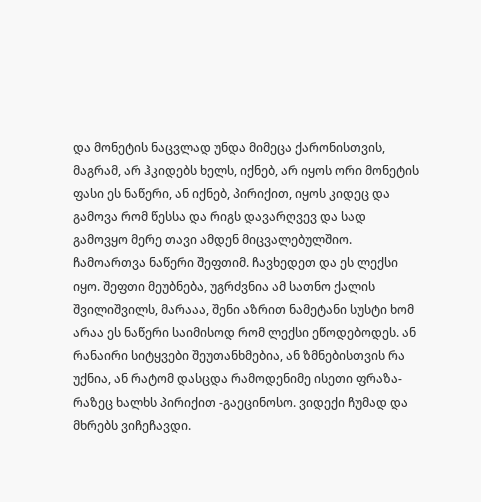და მონეტის ნაცვლად უნდა მიმეცა ქარონისთვის, მაგრამ, არ ჰკიდებს ხელს, იქნებ, არ იყოს ორი მონეტის ფასი ეს ნაწერი, ან იქნებ, პირიქით, იყოს კიდეც და გამოვა რომ წესსა და რიგს დავარღვევ და სად გამოვყო მერე თავი ამდენ მიცვალებულშიო. ჩამოართვა ნაწერი შეფთიმ. ჩავხედეთ და ეს ლექსი იყო. შეფთი მეუბნება, უგრძვნია ამ სათნო ქალის შვილიშვილს, მარააა, შენი აზრით ნამეტანი სუსტი ხომ არაა ეს ნაწერი საიმისოდ რომ ლექსი ეწოდებოდეს. ან რანაირი სიტყვები შეუთანხმებია, ან ზმნებისთვის რა უქნია, ან რატომ დასცდა რამოდენიმე ისეთი ფრაზა- რაზეც ხალხს პირიქით -გაეცინოსო. ვიდექი ჩუმად და მხრებს ვიჩეჩავდი.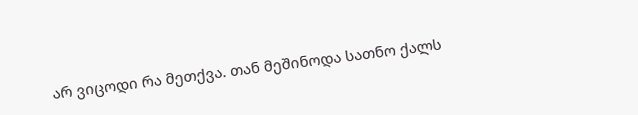არ ვიცოდი რა მეთქვა. თან მეშინოდა სათნო ქალს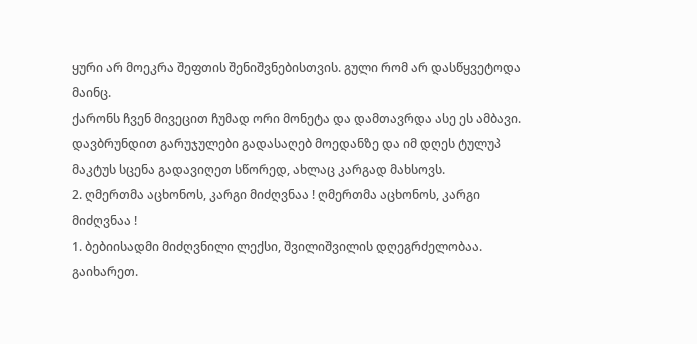ყური არ მოეკრა შეფთის შენიშვნებისთვის. გული რომ არ დასწყვეტოდა მაინც.
ქარონს ჩვენ მივეცით ჩუმად ორი მონეტა და დამთავრდა ასე ეს ამბავი.
დავბრუნდით გარუჯულები გადასაღებ მოედანზე და იმ დღეს ტულუპ მაკტუს სცენა გადავიღეთ სწორედ, ახლაც კარგად მახსოვს.
2. ღმერთმა აცხონოს, კარგი მიძღვნაა ! ღმერთმა აცხონოს, კარგი მიძღვნაა !
1. ბებიისადმი მიძღვნილი ლექსი, შვილიშვილის დღეგრძელობაა. გაიხარეთ.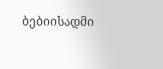ბებიისადმი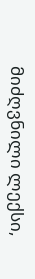მიძღვნილი ლექსი,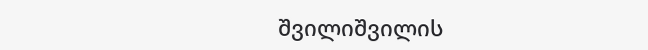შვილიშვილის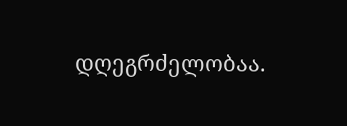დღეგრძელობაა.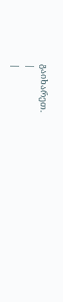გაიხარეთ.
|
|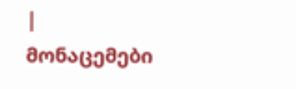| მონაცემები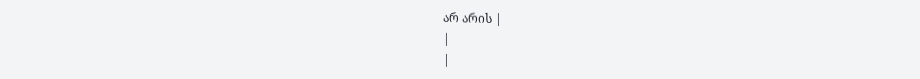არ არის |
|
|